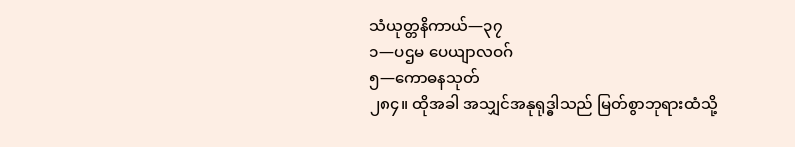သံယုတ္တနိကာယ်—၃၇
၁—ပဌမ ပေယျာလဝဂ်
၅—ကောဓနသုတ်
၂၈၄။ ထိုအခါ အသျှင်အနုရုဒ္ဓါသည် မြတ်စွာဘုရားထံသို့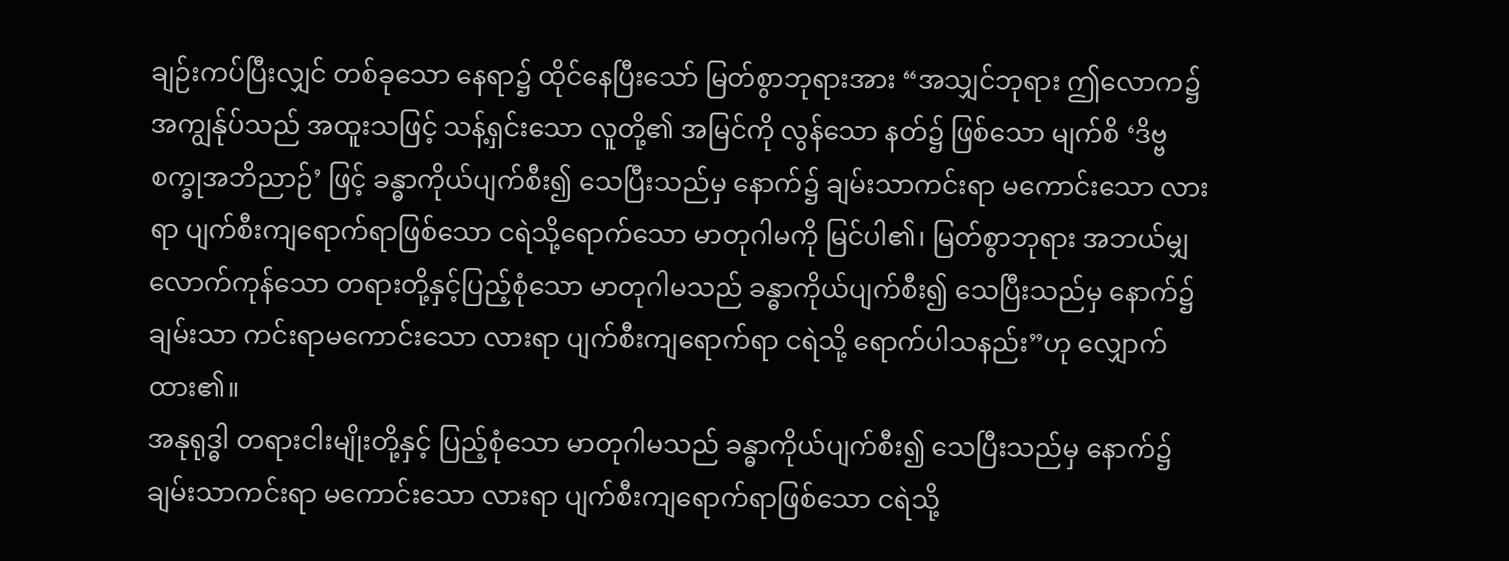ချဉ်းကပ်ပြီးလျှင် တစ်ခုသော နေရာ၌ ထိုင်နေပြီးသော် မြတ်စွာဘုရားအား “အသျှင်ဘုရား ဤလောက၌ အကျွန်ုပ်သည် အထူးသဖြင့် သန့်ရှင်းသော လူတို့၏ အမြင်ကို လွန်သော နတ်၌ ဖြစ်သော မျက်စိ ‘ဒိဗ္ဗစက္ခုအဘိညာဉ်’ ဖြင့် ခန္ဓာကိုယ်ပျက်စီး၍ သေပြီးသည်မှ နောက်၌ ချမ်းသာကင်းရာ မကောင်းသော လားရာ ပျက်စီးကျရောက်ရာဖြစ်သော ငရဲသို့ရောက်သော မာတုဂါမကို မြင်ပါ၏၊ မြတ်စွာဘုရား အဘယ်မျှလောက်ကုန်သော တရားတို့နှင့်ပြည့်စုံသော မာတုဂါမသည် ခန္ဓာကိုယ်ပျက်စီး၍ သေပြီးသည်မှ နောက်၌ ချမ်းသာ ကင်းရာမကောင်းသော လားရာ ပျက်စီးကျရောက်ရာ ငရဲသို့ ရောက်ပါသနည်း”ဟု လျှောက်ထား၏။
အနုရုဒ္ဓါ တရားငါးမျိုးတို့နှင့် ပြည့်စုံသော မာတုဂါမသည် ခန္ဓာကိုယ်ပျက်စီး၍ သေပြီးသည်မှ နောက်၌ ချမ်းသာကင်းရာ မကောင်းသော လားရာ ပျက်စီးကျရောက်ရာဖြစ်သော ငရဲသို့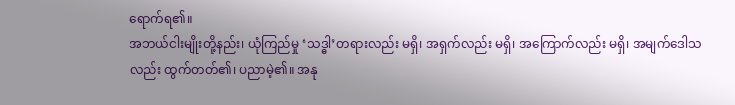ရောက်ရ၏။
အဘယ်ငါးမျိုးတို့နည်း၊ ယုံကြည်မှု ‘သဒ္ဓါ’တရားလည်း မရှိ၊ အရှက်လည်း မရှိ၊ အကြောက်လည်း မရှိ၊ အမျက်ဒေါသလည်း ထွက်တတ်၏၊ ပညာမဲ့၏။ အနု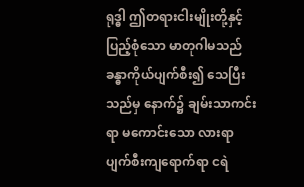ရုဒ္ဓါ ဤတရားငါးမျိုးတို့နှင့် ပြည့်စုံသော မာတုဂါမသည် ခန္ဓာကိုယ်ပျက်စီး၍ သေပြီးသည်မှ နောက်၌ ချမ်းသာကင်းရာ မကောင်းသော လားရာ ပျက်စီးကျရောက်ရာ ငရဲ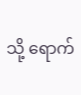သို့ ရောက်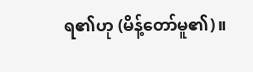ရ၏ဟု (မိန့်တော်မူ၏)။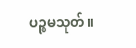ပဉ္စမသုတ်။